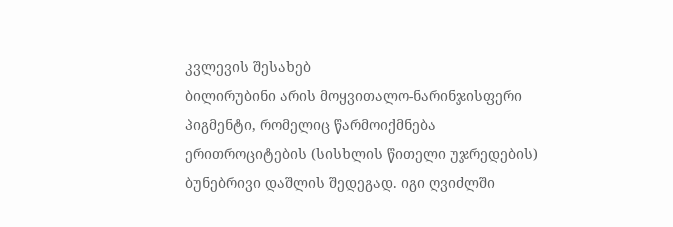კვლევის შესახებ
ბილირუბინი არის მოყვითალო-ნარინჯისფერი პიგმენტი, რომელიც წარმოიქმნება ერითროციტების (სისხლის წითელი უჯრედების) ბუნებრივი დაშლის შედეგად. იგი ღვიძლში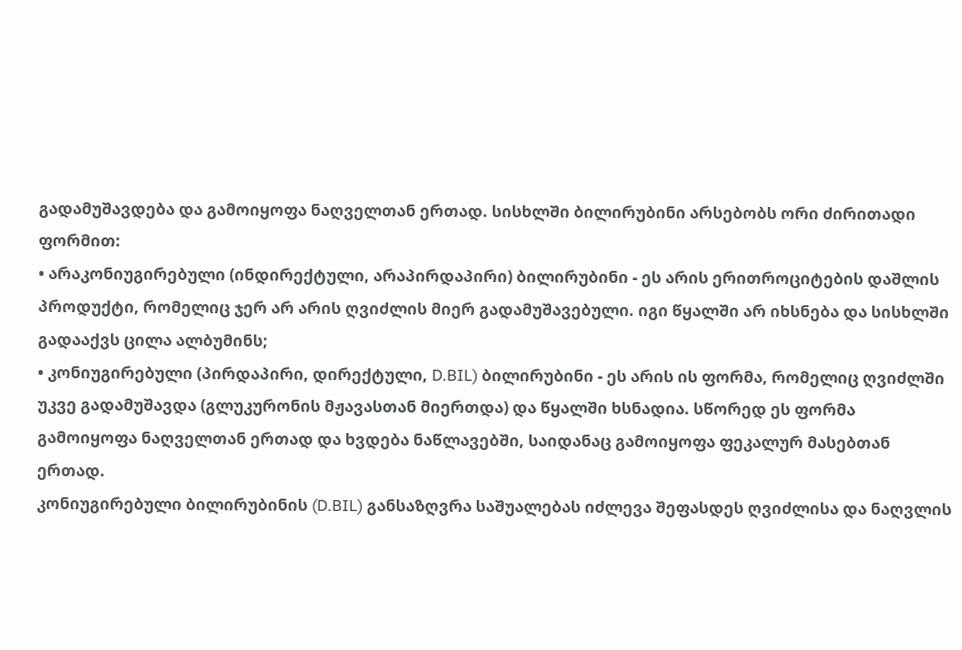გადამუშავდება და გამოიყოფა ნაღველთან ერთად. სისხლში ბილირუბინი არსებობს ორი ძირითადი ფორმით:
• არაკონიუგირებული (ინდირექტული, არაპირდაპირი) ბილირუბინი - ეს არის ერითროციტების დაშლის პროდუქტი, რომელიც ჯერ არ არის ღვიძლის მიერ გადამუშავებული. იგი წყალში არ იხსნება და სისხლში გადააქვს ცილა ალბუმინს;
• კონიუგირებული (პირდაპირი, დირექტული, D.BIL) ბილირუბინი - ეს არის ის ფორმა, რომელიც ღვიძლში უკვე გადამუშავდა (გლუკურონის მჟავასთან მიერთდა) და წყალში ხსნადია. სწორედ ეს ფორმა გამოიყოფა ნაღველთან ერთად და ხვდება ნაწლავებში, საიდანაც გამოიყოფა ფეკალურ მასებთან ერთად.
კონიუგირებული ბილირუბინის (D.BIL) განსაზღვრა საშუალებას იძლევა შეფასდეს ღვიძლისა და ნაღვლის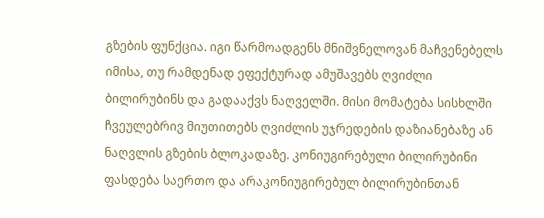გზების ფუნქცია. იგი წარმოადგენს მნიშვნელოვან მაჩვენებელს იმისა, თუ რამდენად ეფექტურად ამუშავებს ღვიძლი ბილირუბინს და გადააქვს ნაღველში. მისი მომატება სისხლში ჩვეულებრივ მიუთითებს ღვიძლის უჯრედების დაზიანებაზე ან ნაღვლის გზების ბლოკადაზე. კონიუგირებული ბილირუბინი ფასდება საერთო და არაკონიუგირებულ ბილირუბინთან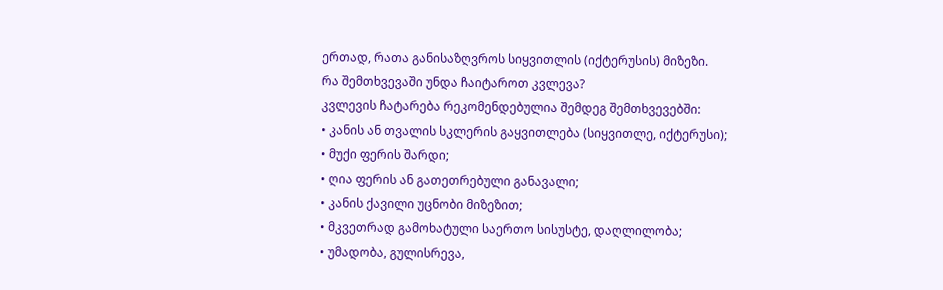ერთად, რათა განისაზღვროს სიყვითლის (იქტერუსის) მიზეზი.
რა შემთხვევაში უნდა ჩაიტაროთ კვლევა?
კვლევის ჩატარება რეკომენდებულია შემდეგ შემთხვევებში:
• კანის ან თვალის სკლერის გაყვითლება (სიყვითლე, იქტერუსი);
• მუქი ფერის შარდი;
• ღია ფერის ან გათეთრებული განავალი;
• კანის ქავილი უცნობი მიზეზით;
• მკვეთრად გამოხატული საერთო სისუსტე, დაღლილობა;
• უმადობა, გულისრევა,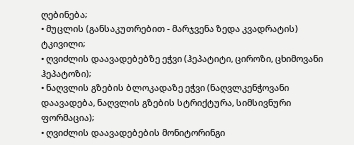ღებინება;
• მუცლის (განსაკუთრებით - მარჯვენა ზედა კვადრატის) ტკივილი;
• ღვიძლის დაავადებებზე ეჭვი (ჰეპატიტი, ციროზი, ცხიმოვანი ჰეპატოზი);
• ნაღვლის გზების ბლოკადაზე ეჭვი (ნაღვლკენჭოვანი დაავადება, ნაღვლის გზების სტრიქტურა, სიმსივნური ფორმაცია);
• ღვიძლის დაავადებების მონიტორინგი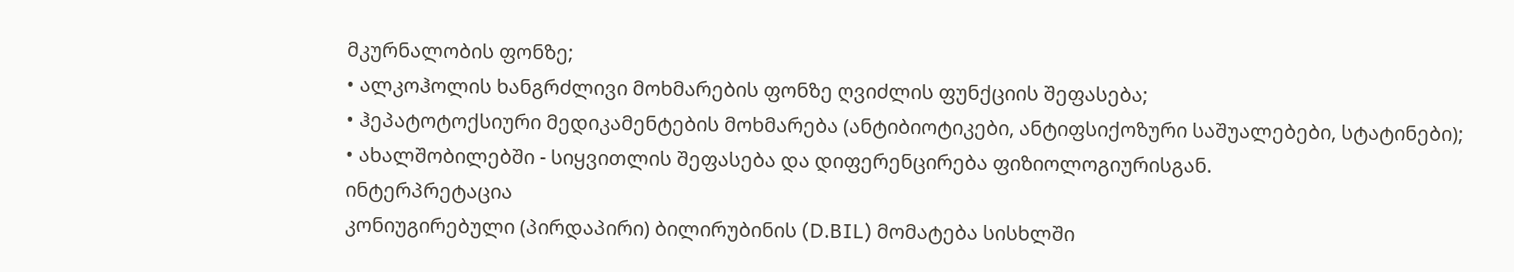მკურნალობის ფონზე;
• ალკოჰოლის ხანგრძლივი მოხმარების ფონზე ღვიძლის ფუნქციის შეფასება;
• ჰეპატოტოქსიური მედიკამენტების მოხმარება (ანტიბიოტიკები, ანტიფსიქოზური საშუალებები, სტატინები);
• ახალშობილებში - სიყვითლის შეფასება და დიფერენცირება ფიზიოლოგიურისგან.
ინტერპრეტაცია
კონიუგირებული (პირდაპირი) ბილირუბინის (D.BIL) მომატება სისხლში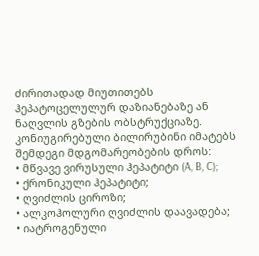ძირითადად მიუთითებს ჰეპატოცელულურ დაზიანებაზე ან ნაღვლის გზების ობსტრუქციაზე.
კონიუგირებული ბილირუბინი იმატებს შემდეგი მდგომარეობების დროს:
• მწვავე ვირუსული ჰეპატიტი (A, B, C);
• ქრონიკული ჰეპატიტი;
• ღვიძლის ციროზი;
• ალკოჰოლური ღვიძლის დაავადება;
• იატროგენული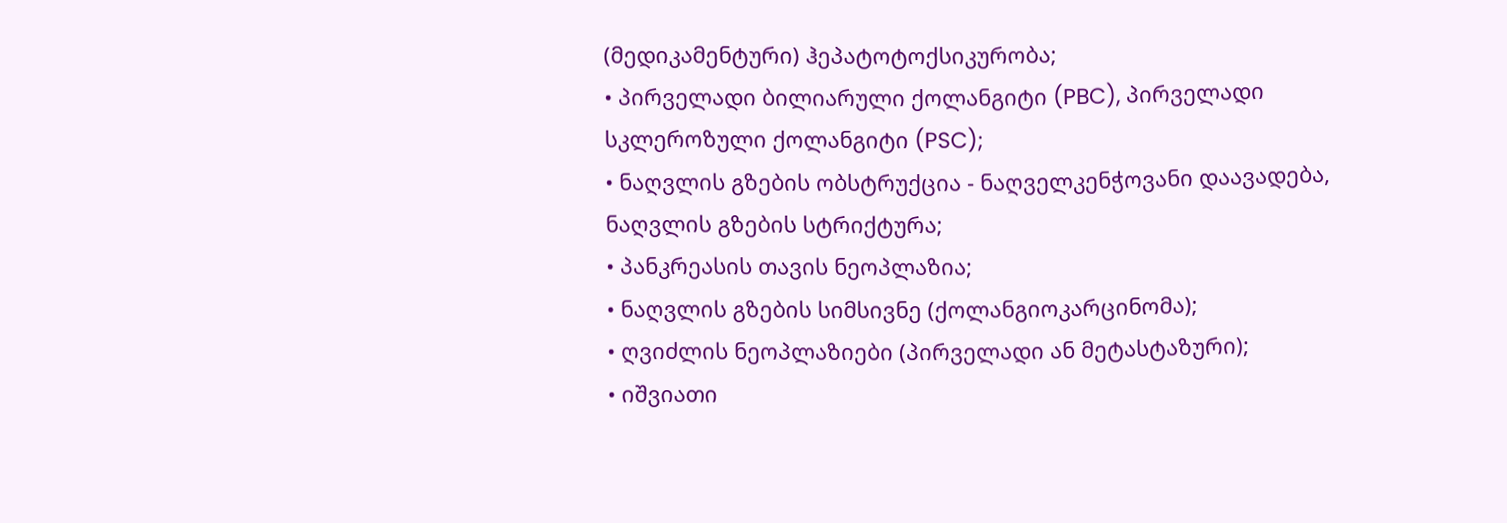(მედიკამენტური) ჰეპატოტოქსიკურობა;
• პირველადი ბილიარული ქოლანგიტი (PBC), პირველადი სკლეროზული ქოლანგიტი (PSC);
• ნაღვლის გზების ობსტრუქცია - ნაღველკენჭოვანი დაავადება, ნაღვლის გზების სტრიქტურა;
• პანკრეასის თავის ნეოპლაზია;
• ნაღვლის გზების სიმსივნე (ქოლანგიოკარცინომა);
• ღვიძლის ნეოპლაზიები (პირველადი ან მეტასტაზური);
• იშვიათი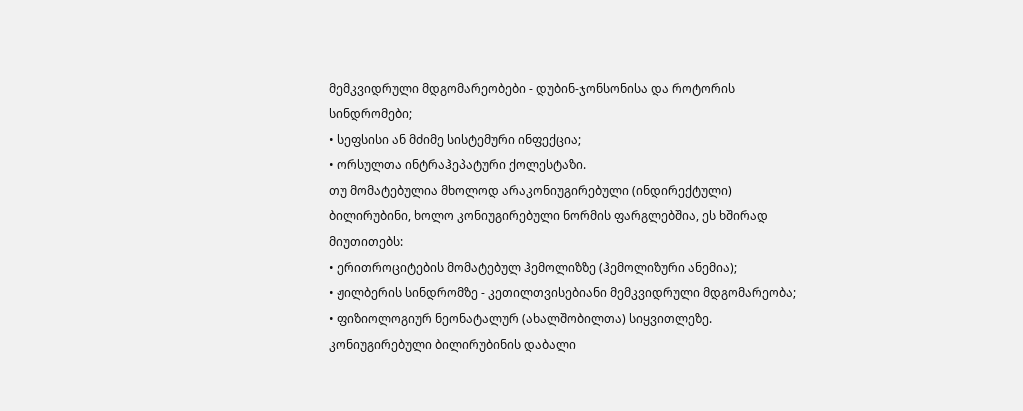მემკვიდრული მდგომარეობები - დუბინ-ჯონსონისა და როტორის სინდრომები;
• სეფსისი ან მძიმე სისტემური ინფექცია;
• ორსულთა ინტრაჰეპატური ქოლესტაზი.
თუ მომატებულია მხოლოდ არაკონიუგირებული (ინდირექტული) ბილირუბინი, ხოლო კონიუგირებული ნორმის ფარგლებშია, ეს ხშირად მიუთითებს:
• ერითროციტების მომატებულ ჰემოლიზზე (ჰემოლიზური ანემია);
• ჟილბერის სინდრომზე - კეთილთვისებიანი მემკვიდრული მდგომარეობა;
• ფიზიოლოგიურ ნეონატალურ (ახალშობილთა) სიყვითლეზე.
კონიუგირებული ბილირუბინის დაბალი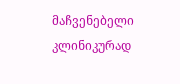მაჩვენებელი კლინიკურად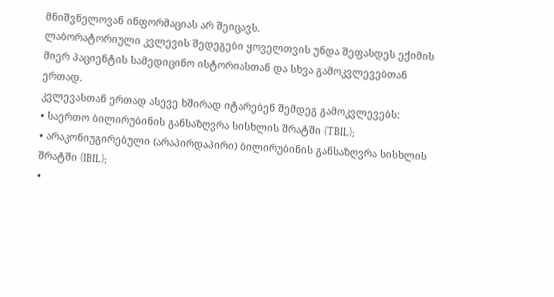მნიშვნელოვან ინფორმაციას არ შეიცავს.
ლაბორატორიული კვლევის შედეგები ყოველთვის უნდა შეფასდეს ექიმის მიერ პაციენტის სამედიცინო ისტორიასთან და სხვა გამოკვლევებთან ერთად.
კვლევასთან ერთად ასევე ხშირად იტარებენ შემდეგ გამოკვლევებს:
• საერთო ბილირუბინის განსაზღვრა სისხლის შრატში (TBIL);
• არაკონიუგირებული (არაპირდაპირი) ბილირუბინის განსაზღვრა სისხლის შრატში (IBIL);
•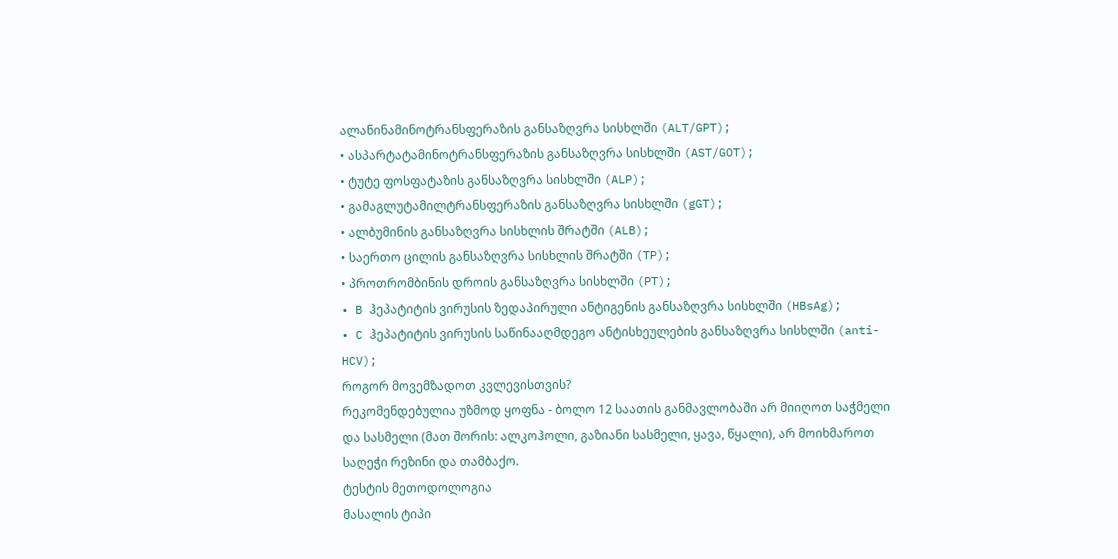ალანინამინოტრანსფერაზის განსაზღვრა სისხლში (ALT/GPT);
• ასპარტატამინოტრანსფერაზის განსაზღვრა სისხლში (AST/GOT);
• ტუტე ფოსფატაზის განსაზღვრა სისხლში (ALP);
• გამაგლუტამილტრანსფერაზის განსაზღვრა სისხლში (gGT);
• ალბუმინის განსაზღვრა სისხლის შრატში (ALB);
• საერთო ცილის განსაზღვრა სისხლის შრატში (TP);
• პროთრომბინის დროის განსაზღვრა სისხლში (PT);
• B ჰეპატიტის ვირუსის ზედაპირული ანტიგენის განსაზღვრა სისხლში (HBsAg);
• C ჰეპატიტის ვირუსის საწინააღმდეგო ანტისხეულების განსაზღვრა სისხლში (anti-HCV);
როგორ მოვემზადოთ კვლევისთვის?
რეკომენდებულია უზმოდ ყოფნა - ბოლო 12 საათის განმავლობაში არ მიიღოთ საჭმელი და სასმელი (მათ შორის: ალკოჰოლი, გაზიანი სასმელი, ყავა, წყალი), არ მოიხმაროთ საღეჭი რეზინი და თამბაქო.
ტესტის მეთოდოლოგია
მასალის ტიპი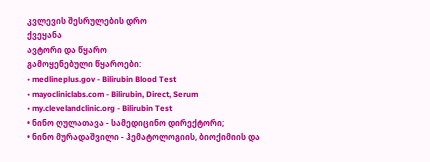კვლევის შესრულების დრო
ქვეყანა
ავტორი და წყარო
გამოყენებული წყაროები:
• medlineplus.gov - Bilirubin Blood Test
• mayocliniclabs.com - Bilirubin, Direct, Serum
• my.clevelandclinic.org - Bilirubin Test
• ნინო ღულათავა - სამედიცინო დირექტორი;
• ნინო მურადაშვილი - ჰემატოლოგიის, ბიოქიმიის და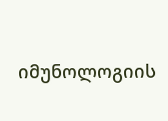იმუნოლოგიის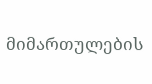მიმართულების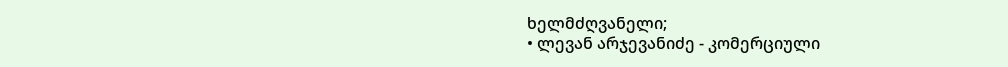ხელმძღვანელი;
• ლევან არჯევანიძე - კომერციული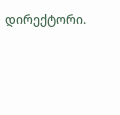დირექტორი.